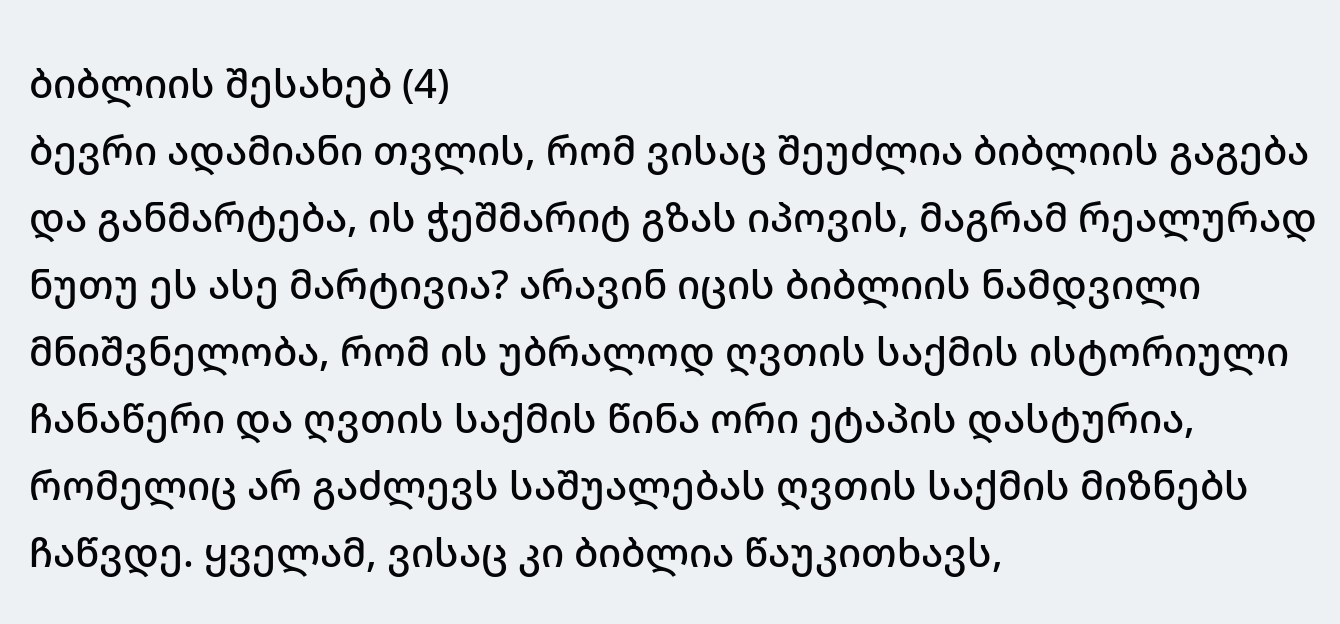ბიბლიის შესახებ (4)
ბევრი ადამიანი თვლის, რომ ვისაც შეუძლია ბიბლიის გაგება და განმარტება, ის ჭეშმარიტ გზას იპოვის, მაგრამ რეალურად ნუთუ ეს ასე მარტივია? არავინ იცის ბიბლიის ნამდვილი მნიშვნელობა, რომ ის უბრალოდ ღვთის საქმის ისტორიული ჩანაწერი და ღვთის საქმის წინა ორი ეტაპის დასტურია, რომელიც არ გაძლევს საშუალებას ღვთის საქმის მიზნებს ჩაწვდე. ყველამ, ვისაც კი ბიბლია წაუკითხავს,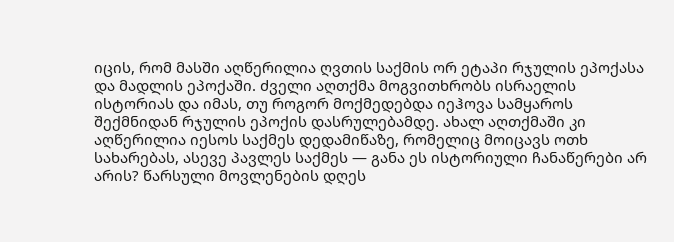იცის, რომ მასში აღწერილია ღვთის საქმის ორ ეტაპი რჯულის ეპოქასა და მადლის ეპოქაში. ძველი აღთქმა მოგვითხრობს ისრაელის ისტორიას და იმას, თუ როგორ მოქმედებდა იეჰოვა სამყაროს შექმნიდან რჯულის ეპოქის დასრულებამდე. ახალ აღთქმაში კი აღწერილია იესოს საქმეს დედამიწაზე, რომელიც მოიცავს ოთხ სახარებას, ასევე პავლეს საქმეს — განა ეს ისტორიული ჩანაწერები არ არის? წარსული მოვლენების დღეს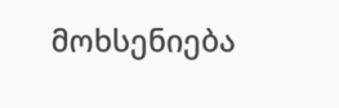მოხსენიება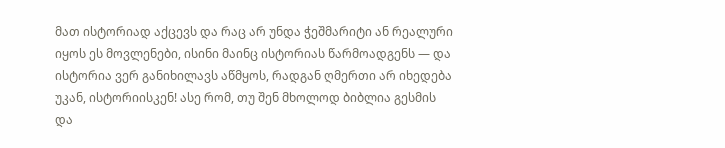მათ ისტორიად აქცევს და რაც არ უნდა ჭეშმარიტი ან რეალური იყოს ეს მოვლენები, ისინი მაინც ისტორიას წარმოადგენს — და ისტორია ვერ განიხილავს აწმყოს, რადგან ღმერთი არ იხედება უკან, ისტორიისკენ! ასე რომ, თუ შენ მხოლოდ ბიბლია გესმის და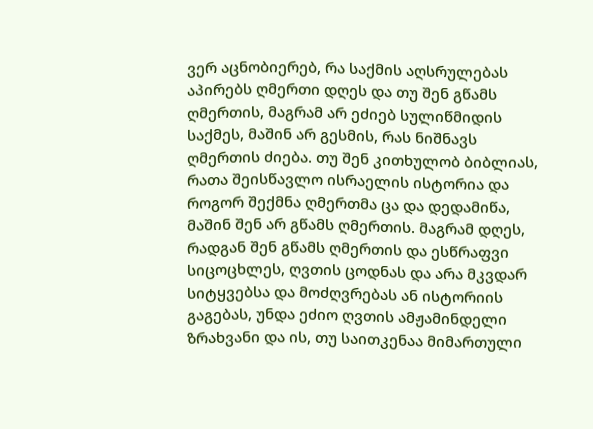ვერ აცნობიერებ, რა საქმის აღსრულებას აპირებს ღმერთი დღეს და თუ შენ გწამს ღმერთის, მაგრამ არ ეძიებ სულიწმიდის საქმეს, მაშინ არ გესმის, რას ნიშნავს ღმერთის ძიება. თუ შენ კითხულობ ბიბლიას, რათა შეისწავლო ისრაელის ისტორია და როგორ შექმნა ღმერთმა ცა და დედამიწა, მაშინ შენ არ გწამს ღმერთის. მაგრამ დღეს, რადგან შენ გწამს ღმერთის და ესწრაფვი სიცოცხლეს, ღვთის ცოდნას და არა მკვდარ სიტყვებსა და მოძღვრებას ან ისტორიის გაგებას, უნდა ეძიო ღვთის ამჟამინდელი ზრახვანი და ის, თუ საითკენაა მიმართული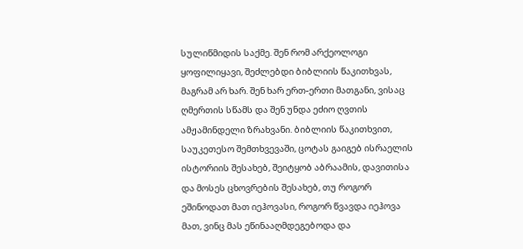სულიწმიდის საქმე. შენ რომ არქეოლოგი ყოფილიყავი, შეძლებდი ბიბლიის წაკითხვას, მაგრამ არ ხარ. შენ ხარ ერთ-ერთი მათგანი, ვისაც ღმერთის სწამს და შენ უნდა ეძიო ღვთის ამჟამინდელი ზრახვანი. ბიბლიის წაკითხვით, საუკეთესო შემთხვევაში, ცოტას გაიგებ ისრაელის ისტორიის შესახებ, შეიტყობ აბრაამის, დავითისა და მოსეს ცხოვრების შესახებ, თუ როგორ ეშინოდათ მათ იეჰოვასი, როგორ წვავდა იეჰოვა მათ, ვინც მას ეწინააღმდეგებოდა და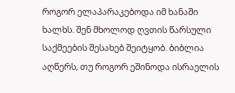როგორ ელაპარაკებოდა იმ ხანაში ხალხს. შენ მხოლოდ ღვთის წარსული საქმეების შესახებ შეიტყობ. ბიბლია აღწერს, თუ როგორ ეშინოდა ისრაელის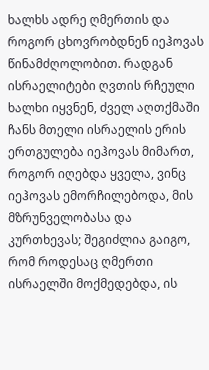ხალხს ადრე ღმერთის და როგორ ცხოვრობდნენ იეჰოვას წინამძღოლობით. რადგან ისრაელიტები ღვთის რჩეული ხალხი იყვნენ, ძველ აღთქმაში ჩანს მთელი ისრაელის ერის ერთგულება იეჰოვას მიმართ, როგორ იღებდა ყველა, ვინც იეჰოვას ემორჩილებოდა, მის მზრუნველობასა და კურთხევას; შეგიძლია გაიგო, რომ როდესაც ღმერთი ისრაელში მოქმედებდა, ის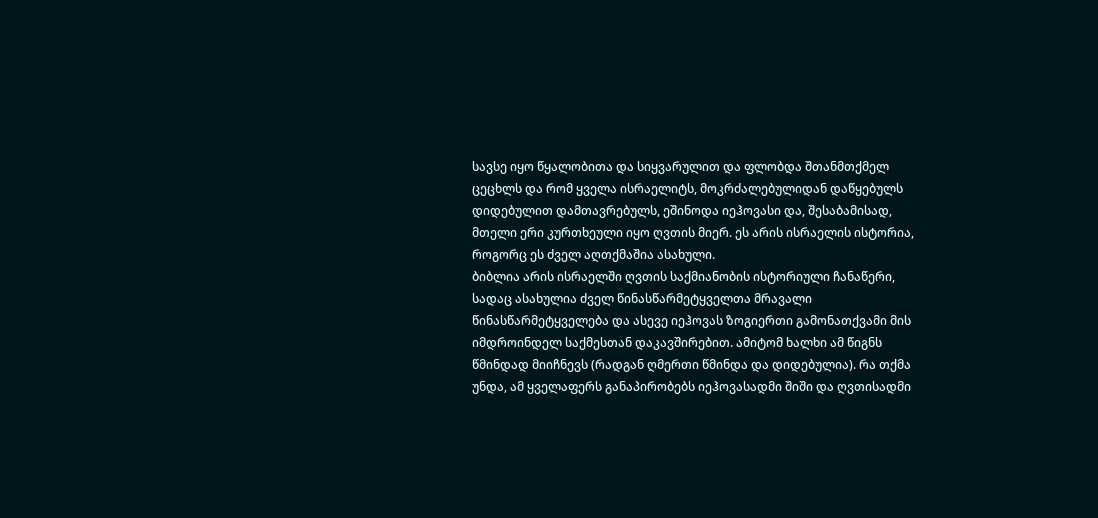სავსე იყო წყალობითა და სიყვარულით და ფლობდა შთანმთქმელ ცეცხლს და რომ ყველა ისრაელიტს, მოკრძალებულიდან დაწყებულს დიდებულით დამთავრებულს, ეშინოდა იეჰოვასი და, შესაბამისად, მთელი ერი კურთხეული იყო ღვთის მიერ. ეს არის ისრაელის ისტორია, როგორც ეს ძველ აღთქმაშია ასახული.
ბიბლია არის ისრაელში ღვთის საქმიანობის ისტორიული ჩანაწერი, სადაც ასახულია ძველ წინასწარმეტყველთა მრავალი წინასწარმეტყველება და ასევე იეჰოვას ზოგიერთი გამონათქვამი მის იმდროინდელ საქმესთან დაკავშირებით. ამიტომ ხალხი ამ წიგნს წმინდად მიიჩნევს (რადგან ღმერთი წმინდა და დიდებულია). რა თქმა უნდა, ამ ყველაფერს განაპირობებს იეჰოვასადმი შიში და ღვთისადმი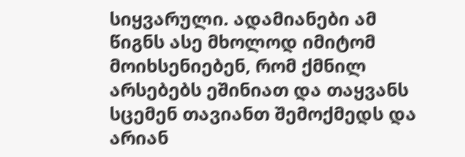სიყვარული. ადამიანები ამ წიგნს ასე მხოლოდ იმიტომ მოიხსენიებენ, რომ ქმნილ არსებებს ეშინიათ და თაყვანს სცემენ თავიანთ შემოქმედს და არიან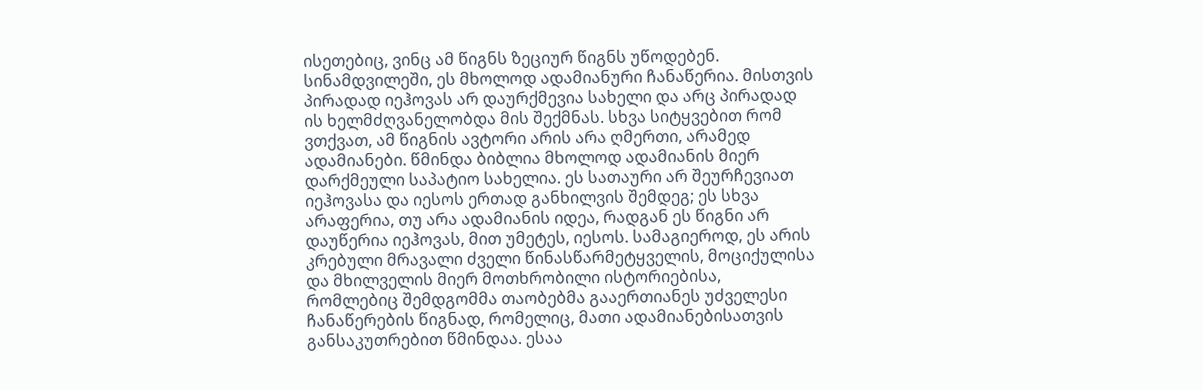ისეთებიც, ვინც ამ წიგნს ზეციურ წიგნს უწოდებენ. სინამდვილეში, ეს მხოლოდ ადამიანური ჩანაწერია. მისთვის პირადად იეჰოვას არ დაურქმევია სახელი და არც პირადად ის ხელმძღვანელობდა მის შექმნას. სხვა სიტყვებით რომ ვთქვათ, ამ წიგნის ავტორი არის არა ღმერთი, არამედ ადამიანები. წმინდა ბიბლია მხოლოდ ადამიანის მიერ დარქმეული საპატიო სახელია. ეს სათაური არ შეურჩევიათ იეჰოვასა და იესოს ერთად განხილვის შემდეგ; ეს სხვა არაფერია, თუ არა ადამიანის იდეა, რადგან ეს წიგნი არ დაუწერია იეჰოვას, მით უმეტეს, იესოს. სამაგიეროდ, ეს არის კრებული მრავალი ძველი წინასწარმეტყველის, მოციქულისა და მხილველის მიერ მოთხრობილი ისტორიებისა, რომლებიც შემდგომმა თაობებმა გააერთიანეს უძველესი ჩანაწერების წიგნად, რომელიც, მათი ადამიანებისათვის განსაკუთრებით წმინდაა. ესაა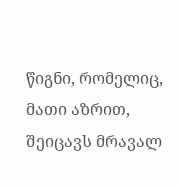წიგნი, რომელიც, მათი აზრით, შეიცავს მრავალ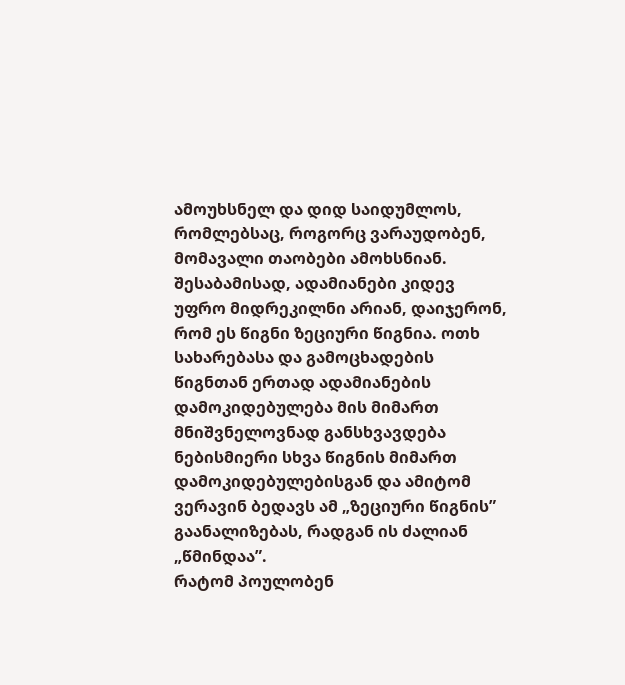ამოუხსნელ და დიდ საიდუმლოს, რომლებსაც, როგორც ვარაუდობენ, მომავალი თაობები ამოხსნიან. შესაბამისად, ადამიანები კიდევ უფრო მიდრეკილნი არიან, დაიჯერონ, რომ ეს წიგნი ზეციური წიგნია. ოთხ სახარებასა და გამოცხადების წიგნთან ერთად ადამიანების დამოკიდებულება მის მიმართ მნიშვნელოვნად განსხვავდება ნებისმიერი სხვა წიგნის მიმართ დამოკიდებულებისგან და ამიტომ ვერავინ ბედავს ამ „ზეციური წიგნის” გაანალიზებას, რადგან ის ძალიან „წმინდაა”.
რატომ პოულობენ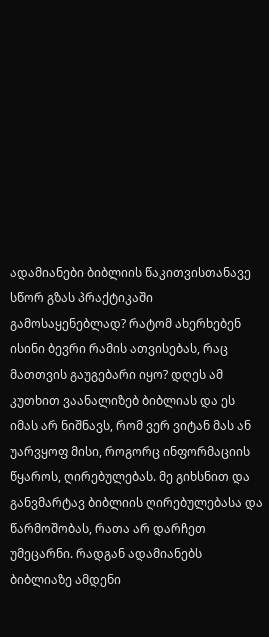ადამიანები ბიბლიის წაკითვისთანავე სწორ გზას პრაქტიკაში გამოსაყენებლად? რატომ ახერხებენ ისინი ბევრი რამის ათვისებას, რაც მათთვის გაუგებარი იყო? დღეს ამ კუთხით ვაანალიზებ ბიბლიას და ეს იმას არ ნიშნავს, რომ ვერ ვიტან მას ან უარვყოფ მისი, როგორც ინფორმაციის წყაროს, ღირებულებას. მე გიხსნით და განვმარტავ ბიბლიის ღირებულებასა და წარმოშობას, რათა არ დარჩეთ უმეცარნი. რადგან ადამიანებს ბიბლიაზე ამდენი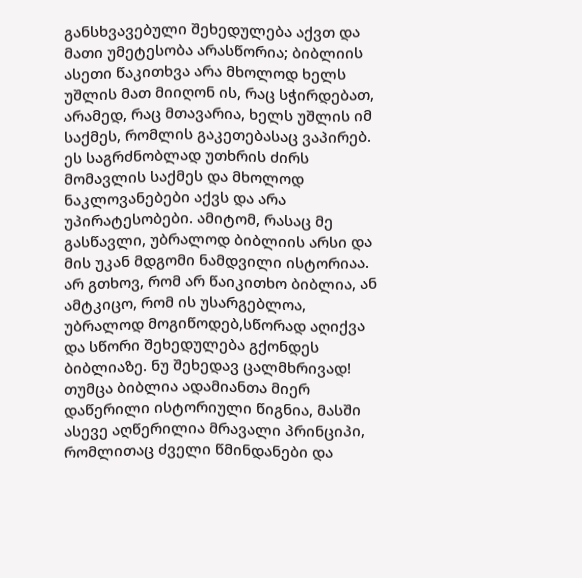განსხვავებული შეხედულება აქვთ და მათი უმეტესობა არასწორია; ბიბლიის ასეთი წაკითხვა არა მხოლოდ ხელს უშლის მათ მიიღონ ის, რაც სჭირდებათ, არამედ, რაც მთავარია, ხელს უშლის იმ საქმეს, რომლის გაკეთებასაც ვაპირებ. ეს საგრძნობლად უთხრის ძირს მომავლის საქმეს და მხოლოდ ნაკლოვანებები აქვს და არა უპირატესობები. ამიტომ, რასაც მე გასწავლი, უბრალოდ ბიბლიის არსი და მის უკან მდგომი ნამდვილი ისტორიაა. არ გთხოვ, რომ არ წაიკითხო ბიბლია, ან ამტკიცო, რომ ის უსარგებლოა, უბრალოდ მოგიწოდებ,სწორად აღიქვა და სწორი შეხედულება გქონდეს ბიბლიაზე. ნუ შეხედავ ცალმხრივად! თუმცა ბიბლია ადამიანთა მიერ დაწერილი ისტორიული წიგნია, მასში ასევე აღწერილია მრავალი პრინციპი, რომლითაც ძველი წმინდანები და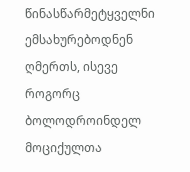წინასწარმეტყველნი ემსახურებოდნენ ღმერთს, ისევე როგორც ბოლოდროინდელ მოციქულთა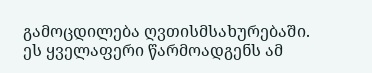გამოცდილება ღვთისმსახურებაში. ეს ყველაფერი წარმოადგენს ამ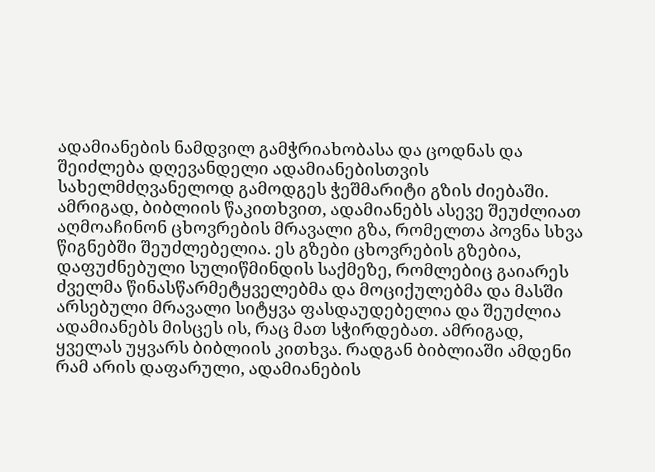ადამიანების ნამდვილ გამჭრიახობასა და ცოდნას და შეიძლება დღევანდელი ადამიანებისთვის სახელმძღვანელოდ გამოდგეს ჭეშმარიტი გზის ძიებაში. ამრიგად, ბიბლიის წაკითხვით, ადამიანებს ასევე შეუძლიათ აღმოაჩინონ ცხოვრების მრავალი გზა, რომელთა პოვნა სხვა წიგნებში შეუძლებელია. ეს გზები ცხოვრების გზებია, დაფუძნებული სულიწმინდის საქმეზე, რომლებიც გაიარეს ძველმა წინასწარმეტყველებმა და მოციქულებმა და მასში არსებული მრავალი სიტყვა ფასდაუდებელია და შეუძლია ადამიანებს მისცეს ის, რაც მათ სჭირდებათ. ამრიგად, ყველას უყვარს ბიბლიის კითხვა. რადგან ბიბლიაში ამდენი რამ არის დაფარული, ადამიანების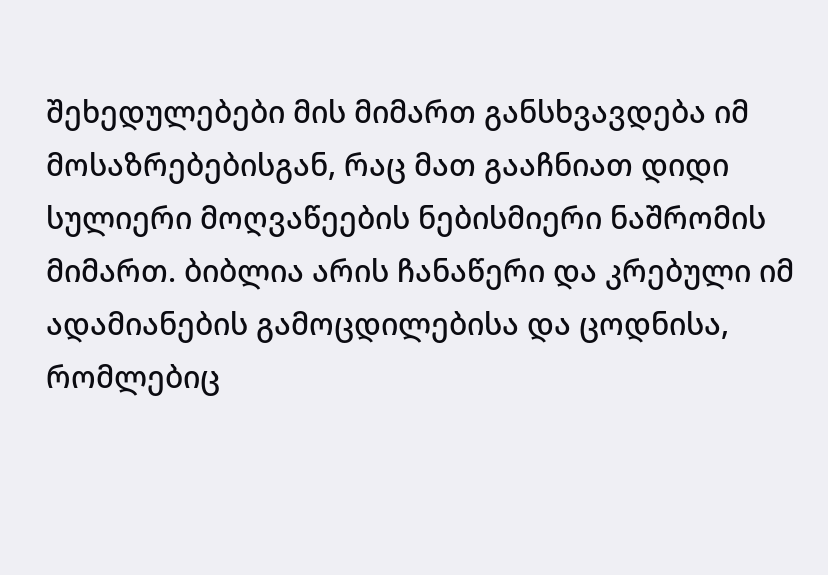შეხედულებები მის მიმართ განსხვავდება იმ მოსაზრებებისგან, რაც მათ გააჩნიათ დიდი სულიერი მოღვაწეების ნებისმიერი ნაშრომის მიმართ. ბიბლია არის ჩანაწერი და კრებული იმ ადამიანების გამოცდილებისა და ცოდნისა, რომლებიც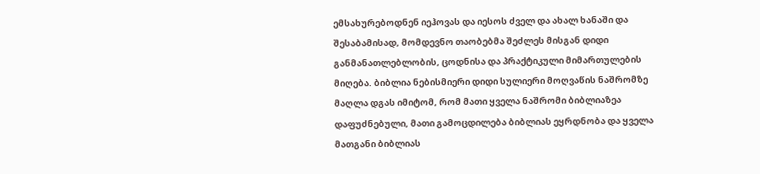ემსახურებოდნენ იეჰოვას და იესოს ძველ და ახალ ხანაში და შესაბამისად, მომდევნო თაობებმა შეძლეს მისგან დიდი განმანათლებლობის, ცოდნისა და პრაქტიკული მიმართულების მიღება. ბიბლია ნებისმიერი დიდი სულიერი მოღვაწის ნაშრომზე მაღლა დგას იმიტომ, რომ მათი ყველა ნაშრომი ბიბლიაზეა დაფუძნებული, მათი გამოცდილება ბიბლიას ეყრდნობა და ყველა მათგანი ბიბლიას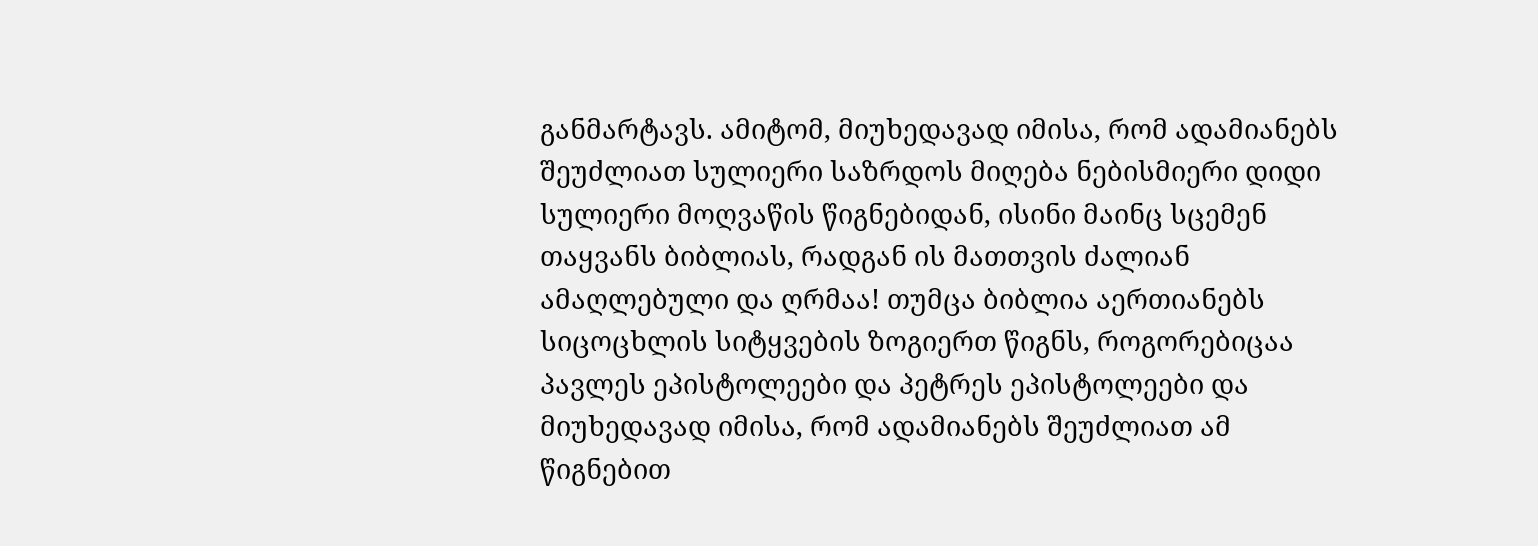განმარტავს. ამიტომ, მიუხედავად იმისა, რომ ადამიანებს შეუძლიათ სულიერი საზრდოს მიღება ნებისმიერი დიდი სულიერი მოღვაწის წიგნებიდან, ისინი მაინც სცემენ თაყვანს ბიბლიას, რადგან ის მათთვის ძალიან ამაღლებული და ღრმაა! თუმცა ბიბლია აერთიანებს სიცოცხლის სიტყვების ზოგიერთ წიგნს, როგორებიცაა პავლეს ეპისტოლეები და პეტრეს ეპისტოლეები და მიუხედავად იმისა, რომ ადამიანებს შეუძლიათ ამ წიგნებით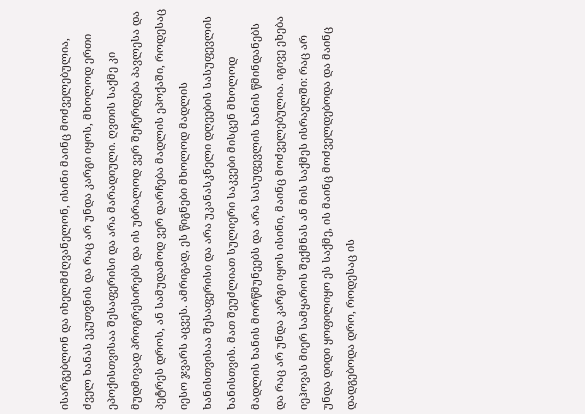ისარგებლონ და იხელმძღვანელონ, ისინი მაინც მოძველებულია, ძველ ხანას ეკუთვნის და რაც არ უნდა კარგი იყოს, მხოლოდ ერთი ეპოქისთვისაა შესაფერისი და არა მარადიული. ღვთის საქმე კი მუდმივად პროგრესირებს და ის უბრალოდ ვერ შეჩერდება პავლესა და პეტრეს დროს, ან სამუდამოდ ვერ დარჩება მადლის ეპოქაში, როდესაც იესო ჯვარს აცვეს. ამრიგად, ეს წიგნები მხოლოდ მადლის ხანისთვისაა შესაფერისი და არა უკანასკნელი დღეების სასუფევლის ხანისთვის. მათ შეუძლიათ სულიერი საკვები მისცენ მხოლოდ მადლის ხანის მორწმუნეებს და არა სასუფევლის ხანის წმინდანებს და რაც არ უნდა კარგი იყოს ისინი, მაინც მოძველებულია. იგივე ეხება იეჰოვას მიერ სამყაროს შექმნას ან მის საქმეს ისრაელში: რაც არ უნდა დიდი ყოფილიყო ეს საქმე, ის მაინც მოძველდებოდა და მაინც დადგებოდა დრო, როდესაც ის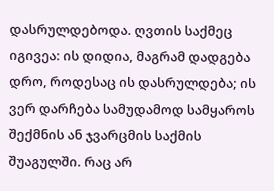დასრულდებოდა. ღვთის საქმეც იგივეა: ის დიდია, მაგრამ დადგება დრო, როდესაც ის დასრულდება; ის ვერ დარჩება სამუდამოდ სამყაროს შექმნის ან ჯვარცმის საქმის შუაგულში. რაც არ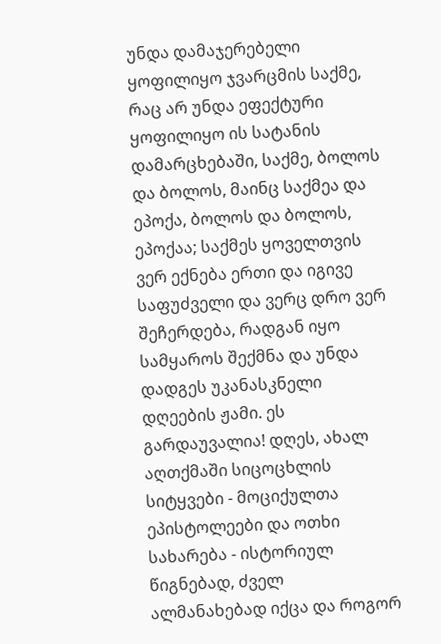უნდა დამაჯერებელი ყოფილიყო ჯვარცმის საქმე, რაც არ უნდა ეფექტური ყოფილიყო ის სატანის დამარცხებაში, საქმე, ბოლოს და ბოლოს, მაინც საქმეა და ეპოქა, ბოლოს და ბოლოს, ეპოქაა; საქმეს ყოველთვის ვერ ექნება ერთი და იგივე საფუძველი და ვერც დრო ვერ შეჩერდება, რადგან იყო სამყაროს შექმნა და უნდა დადგეს უკანასკნელი დღეების ჟამი. ეს გარდაუვალია! დღეს, ახალ აღთქმაში სიცოცხლის სიტყვები - მოციქულთა ეპისტოლეები და ოთხი სახარება - ისტორიულ წიგნებად, ძველ ალმანახებად იქცა და როგორ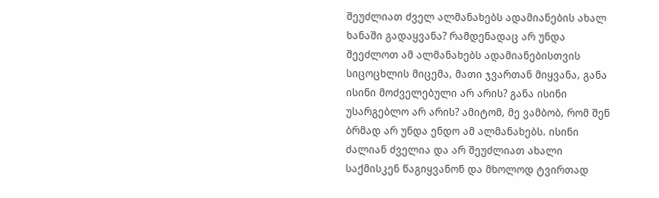შეუძლიათ ძველ ალმანახებს ადამიანების ახალ ხანაში გადაყვანა? რამდენადაც არ უნდა შეეძლოთ ამ ალმანახებს ადამიანებისთვის სიცოცხლის მიცემა, მათი ჯვართან მიყვანა, განა ისინი მოძველებული არ არის? განა ისინი უსარგებლო არ არის? ამიტომ, მე ვამბობ, რომ შენ ბრმად არ უნდა ენდო ამ ალმანახებს. ისინი ძალიან ძველია და არ შეუძლიათ ახალი საქმისკენ წაგიყვანონ და მხოლოდ ტვირთად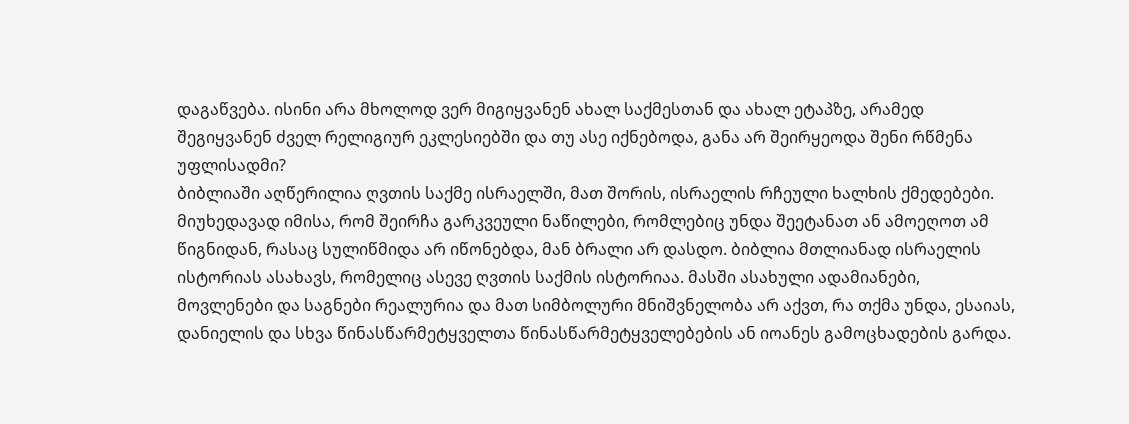დაგაწვება. ისინი არა მხოლოდ ვერ მიგიყვანენ ახალ საქმესთან და ახალ ეტაპზე, არამედ შეგიყვანენ ძველ რელიგიურ ეკლესიებში და თუ ასე იქნებოდა, განა არ შეირყეოდა შენი რწმენა უფლისადმი?
ბიბლიაში აღწერილია ღვთის საქმე ისრაელში, მათ შორის, ისრაელის რჩეული ხალხის ქმედებები. მიუხედავად იმისა, რომ შეირჩა გარკვეული ნაწილები, რომლებიც უნდა შეეტანათ ან ამოეღოთ ამ წიგნიდან, რასაც სულიწმიდა არ იწონებდა, მან ბრალი არ დასდო. ბიბლია მთლიანად ისრაელის ისტორიას ასახავს, რომელიც ასევე ღვთის საქმის ისტორიაა. მასში ასახული ადამიანები, მოვლენები და საგნები რეალურია და მათ სიმბოლური მნიშვნელობა არ აქვთ, რა თქმა უნდა, ესაიას, დანიელის და სხვა წინასწარმეტყველთა წინასწარმეტყველებების ან იოანეს გამოცხადების გარდა.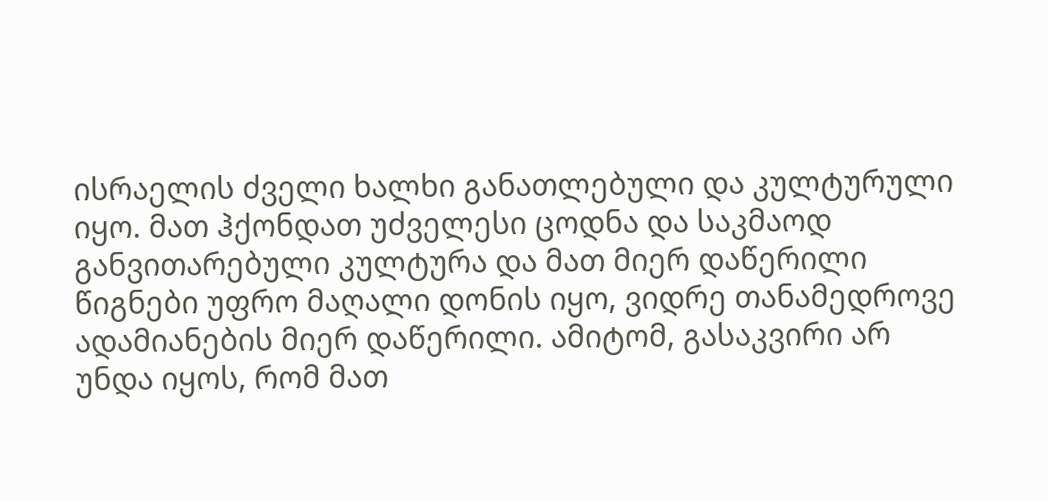ისრაელის ძველი ხალხი განათლებული და კულტურული იყო. მათ ჰქონდათ უძველესი ცოდნა და საკმაოდ განვითარებული კულტურა და მათ მიერ დაწერილი წიგნები უფრო მაღალი დონის იყო, ვიდრე თანამედროვე ადამიანების მიერ დაწერილი. ამიტომ, გასაკვირი არ უნდა იყოს, რომ მათ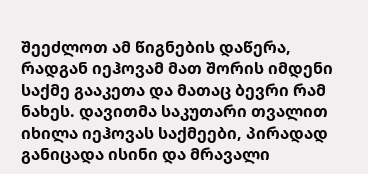შეეძლოთ ამ წიგნების დაწერა, რადგან იეჰოვამ მათ შორის იმდენი საქმე გააკეთა და მათაც ბევრი რამ ნახეს. დავითმა საკუთარი თვალით იხილა იეჰოვას საქმეები, პირადად განიცადა ისინი და მრავალი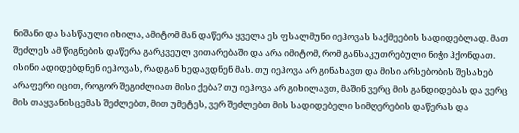ნიშანი და სასწაული იხილა, ამიტომ მან დაწერა ყველა ეს ფსალმუნი იეჰოვას საქმეების სადიდებლად. მათ შეძლეს ამ წიგნების დაწერა გარკვეულ ვითარებაში და არა იმიტომ, რომ განსაკუთრებული ნიჭი ჰქონდათ. ისინი ადიდებდნენ იეჰოვას, რადგან ხედავდნენ მას. თუ იეჰოვა არ გინახავთ და მისი არსებობის შესახებ არაფერი იცით, როგორ შეგიძლიათ მისი ქება? თუ იეჰოვა არ გიხილავთ, მაშინ ვერც მის განდიდებას და ვერც მის თაყვანისცემას შეძლებთ, მით უმეტეს, ვერ შეძლებთ მის სადიდებელი სიმღერების დაწერას და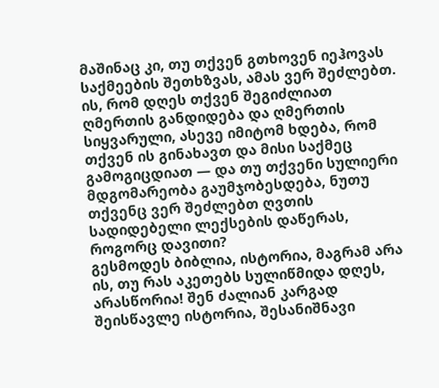მაშინაც კი, თუ თქვენ გთხოვენ იეჰოვას საქმეების შეთხზვას, ამას ვერ შეძლებთ. ის, რომ დღეს თქვენ შეგიძლიათ ღმერთის განდიდება და ღმერთის სიყვარული, ასევე იმიტომ ხდება, რომ თქვენ ის გინახავთ და მისი საქმეც გამოგიცდიათ — და თუ თქვენი სულიერი მდგომარეობა გაუმჯობესდება, ნუთუ თქვენც ვერ შეძლებთ ღვთის სადიდებელი ლექსების დაწერას, როგორც დავითი?
გესმოდეს ბიბლია, ისტორია, მაგრამ არა ის, თუ რას აკეთებს სულიწმიდა დღეს, არასწორია! შენ ძალიან კარგად შეისწავლე ისტორია, შესანიშნავი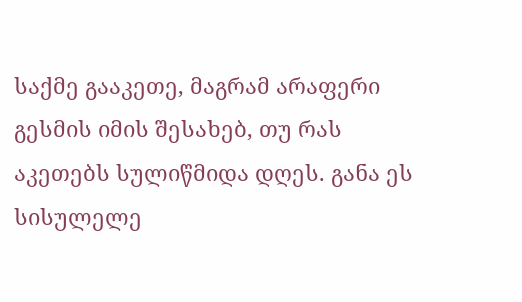საქმე გააკეთე, მაგრამ არაფერი გესმის იმის შესახებ, თუ რას აკეთებს სულიწმიდა დღეს. განა ეს სისულელე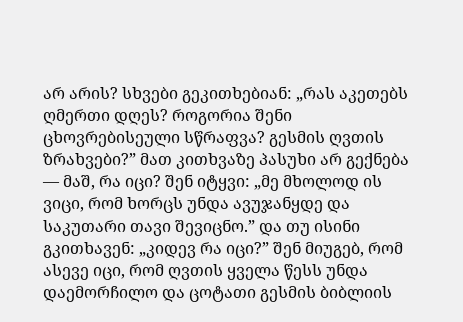არ არის? სხვები გეკითხებიან: „რას აკეთებს ღმერთი დღეს? როგორია შენი ცხოვრებისეული სწრაფვა? გესმის ღვთის ზრახვები?” მათ კითხვაზე პასუხი არ გექნება — მაშ, რა იცი? შენ იტყვი: „მე მხოლოდ ის ვიცი, რომ ხორცს უნდა ავუჯანყდე და საკუთარი თავი შევიცნო.” და თუ ისინი გკითხავენ: „კიდევ რა იცი?” შენ მიუგებ, რომ ასევე იცი, რომ ღვთის ყველა წესს უნდა დაემორჩილო და ცოტათი გესმის ბიბლიის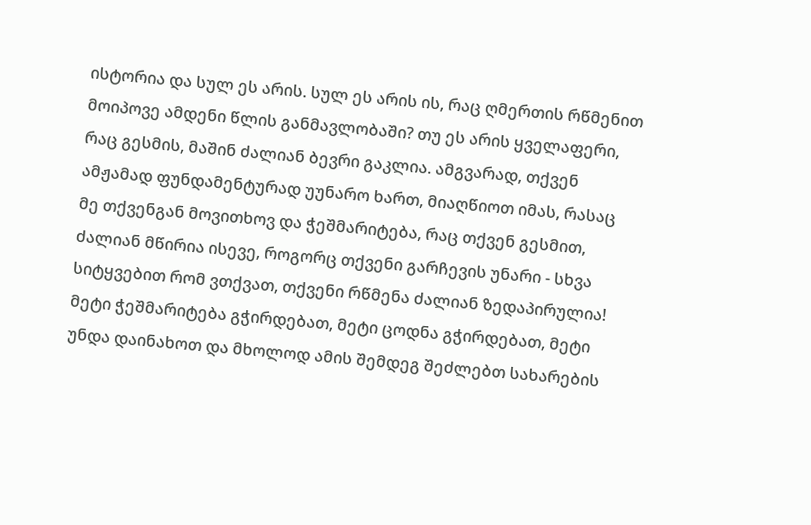ისტორია და სულ ეს არის. სულ ეს არის ის, რაც ღმერთის რწმენით მოიპოვე ამდენი წლის განმავლობაში? თუ ეს არის ყველაფერი, რაც გესმის, მაშინ ძალიან ბევრი გაკლია. ამგვარად, თქვენ ამჟამად ფუნდამენტურად უუნარო ხართ, მიაღწიოთ იმას, რასაც მე თქვენგან მოვითხოვ და ჭეშმარიტება, რაც თქვენ გესმით, ძალიან მწირია ისევე, როგორც თქვენი გარჩევის უნარი - სხვა სიტყვებით რომ ვთქვათ, თქვენი რწმენა ძალიან ზედაპირულია! მეტი ჭეშმარიტება გჭირდებათ, მეტი ცოდნა გჭირდებათ, მეტი უნდა დაინახოთ და მხოლოდ ამის შემდეგ შეძლებთ სახარების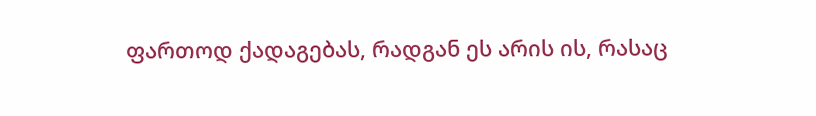ფართოდ ქადაგებას, რადგან ეს არის ის, რასაც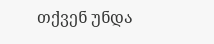თქვენ უნდა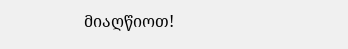მიაღწიოთ!